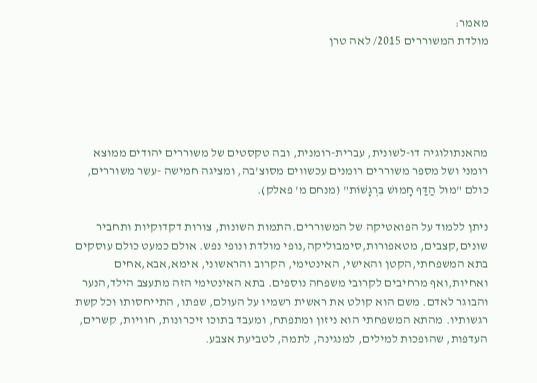מאמר:
מולדת המשוררים 2015/ לאה טרן





מהאנתולוגיה דו-לשונית, עברית-רומנית, ובה טקסטים של משוררים יהודים ממוצא רומני ושל מספר משוררים רומנים עכשווים מסוצ'בה, ומציגה חמישה -עשר משוררים, כולם "מוּל הַדַּף חָמוּשׁ בִּרְגָשׁוֹת" (מנחם מ' פאלק).

ניתן ללמוד על הפואטיקה של המשוררים.התמות השונות, צורות דקדוקיות ותחביר שונים,קצבים, מטאפורות,סימבוליקה,נופי מולדת ונופי נפש. אולם כמעט כולם עוסקים בתא המשפחתי,הקטן והאישי, האינטימי, הקרוב והראשוני, אימא,אבא,אחים ואחיות,ואף מרחיבים לקרובי משפחה נוספים. בתא האינטימי הזה מתעצב הילד,הנער והבוגר לאדם. משם הוא קולט את ראשית רשמיו על העולם, שפתו, התייחסותו וכל קשת רגשותיו. מהתא המשפחתי הוא ניזון ומתפתח, ומעבד בתוכו זיכרונות, חוויות, קשרים, העדפות, שהופכות למילים, למנגינה, לתמה, לטביעת אצבע.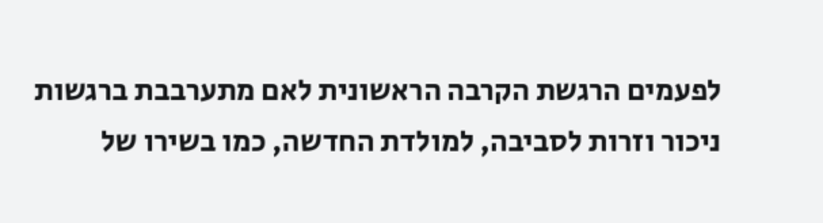לפעמים הרגשת הקרבה הראשונית לאם מתערבבת ברגשות ניכור וזרות לסביבה, למולדת החדשה, כמו בשירו של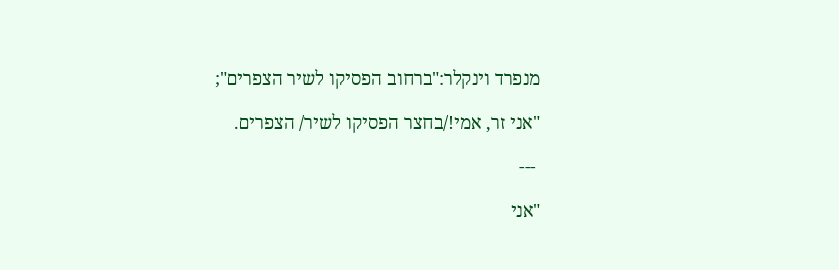מנפרד וינקלר:"ברחוב הפסיקו לשיר הצפרים";

"אני זר, אמי!/בחצר הפסיקו לשיר/ הצפרים.

 ---

"אני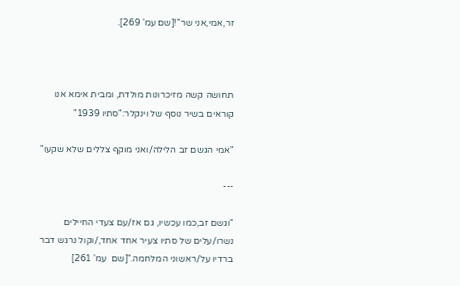זר,אמי,אני שר"![שם עמ' 269].



תחושה קשה מזיכרונות מולדת, ומבית אימא אנו קוראים בשיר נוסף של וינקלר:"סתיו 1939"

"אמי הגשם זב הלילה/ואני מוקף צללים שלא שקעו"

---

"וגשם זב,כמו עכשיו, גם אז/עם צעדי החיילים נשרו/עלים של סתיו צעיר אחד אחד,/וקול נרגש דבר ברדיו על/ראשוני המלחמה."[שם  עמ' 261]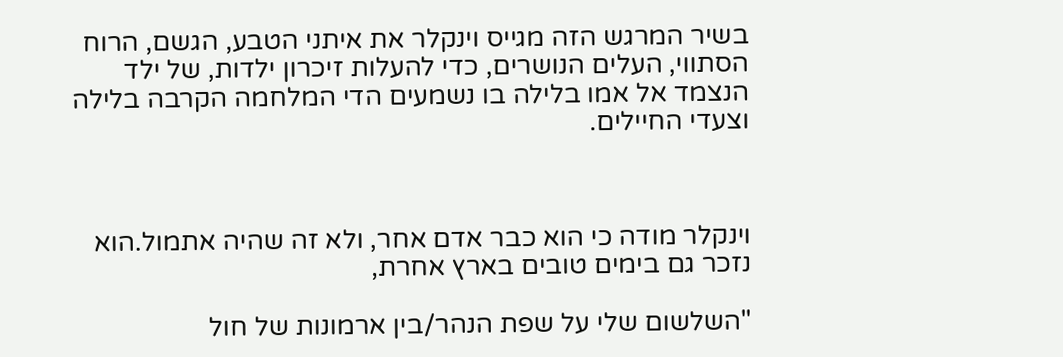בשיר המרגש הזה מגייס וינקלר את איתני הטבע, הגשם, הרוח הסתווי, העלים הנושרים, כדי להעלות זיכרון ילדות, של ילד הנצמד אל אמו בלילה בו נשמעים הדי המלחמה הקרבה בלילה וצעדי החיילים.



וינקלר מודה כי הוא כבר אדם אחר, ולא זה שהיה אתמול.הוא נזכר גם בימים טובים בארץ אחרת,

"השלשום שלי על שפת הנהר/בין ארמונות של חול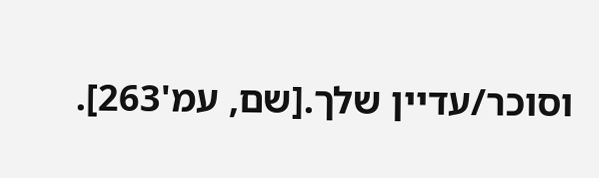וסוכר/עדיין שלך.[שם, עמ'263].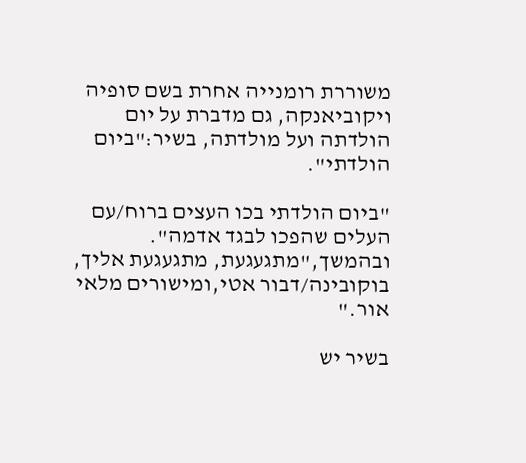משוררת רומנייה אחרת בשם סופיה ויקוביאנקה, גם מדברת על יום הולדתה ועל מולדתה, בשיר:"ביום הולדתי".

"ביום הולדתי בכו העצים ברוח/עם העלים שהפכו לבגד אדמה". ובהמשך,"מתגעגעת, מתגעגעת אליך, בוקובינה/דבור אטי,ומישורים מלאי אור."

בשיר יש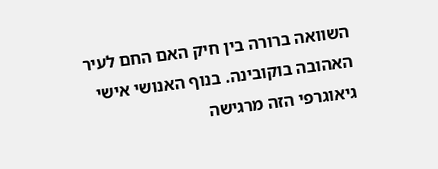השוואה ברורה בין חיק האם החם לעיר האהובה בוקובינה. בנוף האנושי אישי גיאוגרפי הזה מרגישה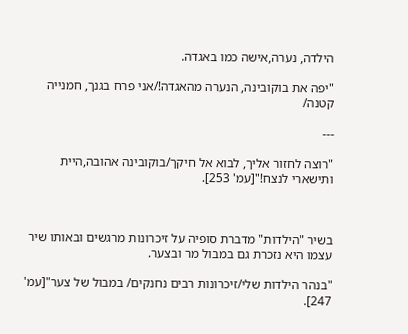הילדה, נערה,אישה כמו באגדה.

"יפה את בוקובינה, הנערה מהאגדה!/אני פרח בגנך, חמנייה קטנה/

---

"רוצה לחזור אליך, לבוא אל חיקך/בוקובינה אהובה,היית ותישארי לנצח!"[עמ' 253].



בשיר "הילדות" מדברת סופיה על זיכרונות מרגשים ובאותו שיר עצמו היא נזכרת גם במבול מר ובצער.

"בנהר הילדות שלי/זיכרונות רבים נחנקים/ במבול של צער"[עמ' 247].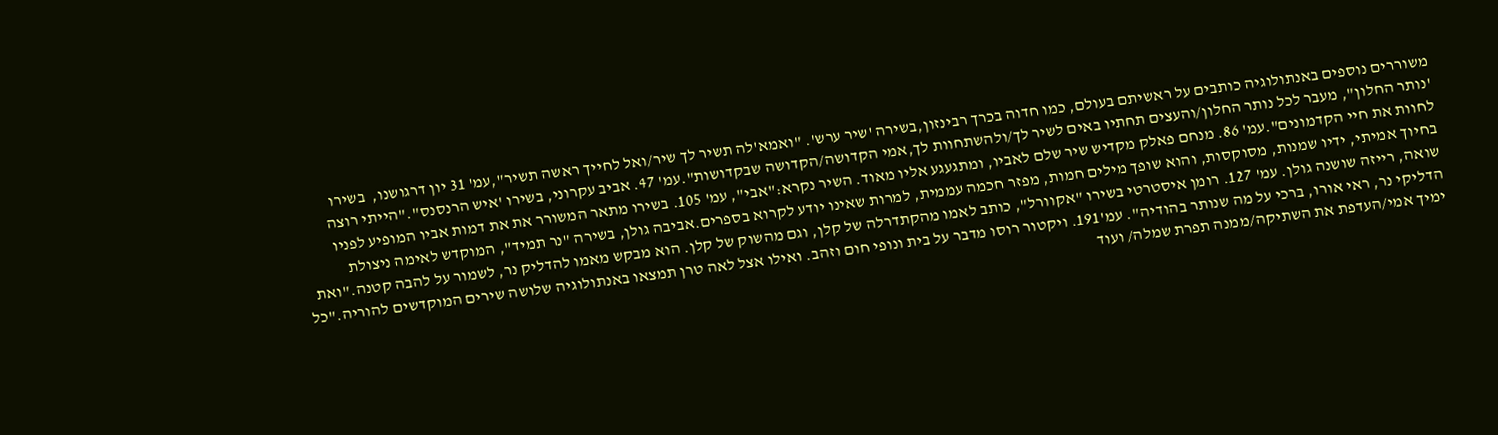משוררים נוספים באנתולוגיה כותבים על ראשיתם בעולם, כמו חדוה בכרך רבינזון,בשירה 'שיר ערש'. "ואמא'לה תשיר לך שיר/ואל לחייך ראשה תשיר",עמ' 31 יון דרגושנו,  בשירו 'נותר החלון", מעבר לכל נותר החלון/והעצים תחתיו באים לשיר לך/ולהשתחוות לך,אמי הקדושה/הקדושה שבקדושות".עמ' 47. אביב עקרוני, בשירו 'איש הרנסנס"."הייתי רוצה לחוות את חיי הקדמונים".עמ' 86. מנחם פאלק מקדיש שיר שלם לאביו, ומתגעגע אליו מאוד. השיר נקרא:"אבי", עמ' 105. בשירו מתאר המשורר את את דמות אביו המופיע לפניו בחיוך אמיתי, ידיו שמנות, מסוקסות, והוא שופך מילים חמות, מפזר חכמה עממית, למרות שאינו יודע לקרוא בספרים.אביבה גולן, בשירה "נר תמיד", המוקדש לאימה ניצולת שואה, רייזה שושנה גולן. עמ' 127. רומן איסטרטי בשירו "אקוורל", כותב לאמו מהקתדרלה של קלן, וגם מהשוק של קלן. הוא מבקש מאמו להדליק נר, לשמור על להבה קטנה."ואת הדליקי נר, ראי אורו, ברכי על מה שנותר בהודיה". עמ'191. ויקטור רוסו מדבר על בית ונופי חום וזהב. ואילו אצל לאה טרן תמצאו באנתולוגיה שלושה שירים המוקדשים להוריה."כל ימיך אמי/העדפת את השתיקה/ממנה תפרת שמלה/ ועוד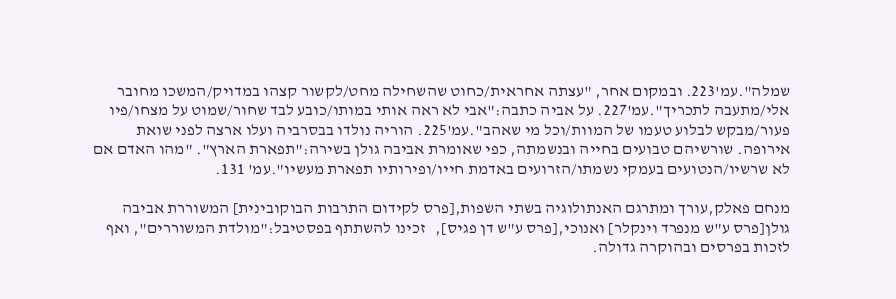שמלה".עמ'223. ובמקום אחר, "עצתה אחראית/כחוט שהשחילה מחט/לקשור קצהו במדויק/המשכו מחובר אלי/מתעבה לתכריך".עמ'227. על אביה כתבה:"אבי לא ראה אותי במותו/כובע לבד שחור/שמוט על מצחו/פיו פעור/מבקש לבלוע טעמו של המוות/וכל מי שאהב".עמ'225. הוריה נולדו בבסרביה ועלו ארצה לפני שואת אירופה. שורשיהם טבועים בחייה ובנשמתה, כפי שאומרת אביבה גולן בשירה:"תפארת הארץ". "מהו האדם אם לא שרשיו/הנטועים בעמקי נשמתו/הזרועים באדמת חייו/ופירותיו תפארת מעשיו".עמ' 131.

מנחם פאלק,עורך ומתרגם האנתולוגיה בשתי השפות,[פרס לקידום התרבות הבוקובינית] המשוררת אביבה גולן[פרס ע"ש מנפרד וינקלר] ואנוכי,[פרס ע"ש דן פגיס],   זכינו להשתתף בפסטיבל:"מולדת המשוררים", ואף לזכות בפרסים ובהוקרה גדולה.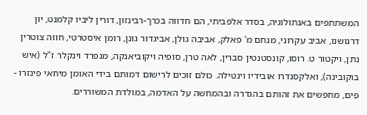המשתתפים באנתולוגיה, בסדר אלפביתי, הם חדווה בכרך-רבינזון, דורין ליביו קלמנט, יון דרגושנו, אביב עקרוני, מנחם מ' פאלק, אביבה גולן, אביגדור גונן, רומן איסטרטי, חווה צוטרין נתן, ויקטור ט. רוסו, קונסטנטין סברין, לאה טרן, סופיה ויקוביאנקה, מנפרד וינקלר ז"ל (איש בוקובינה), ואלקסנדרו אובידיו וינטילה. כולם זוכים לרישום דמותם בידי האומן מיחאי פינזרו - פִּים, מחפשים את זהותם בהגדרה ובהמחשה על האדמה, במולדת המשוררים.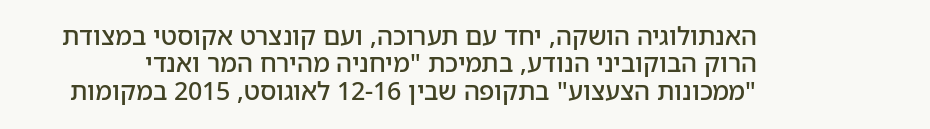האנתולוגיה הושקה, יחד עם תערוכה, ועם קונצרט אקוסטי במצודת הרוק הבוקוביני הנודע, בתמיכת "מיחניה מהירח המר ואנדי "ממכונות הצעצוע" בתקופה שבין 12-16 לאוגוסט, 2015 במקומות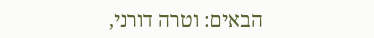הבאים: וטרה דורני,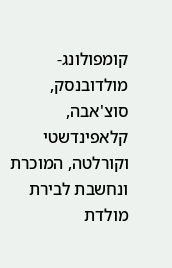קומפולונג-מולדובנסק, סוצ'אבה, קלאפינדשטי וקורלטה, המוכרת ונחשבת לבירת מולדת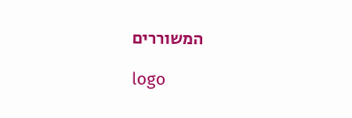המשוררים

logo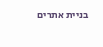בניית אתרים